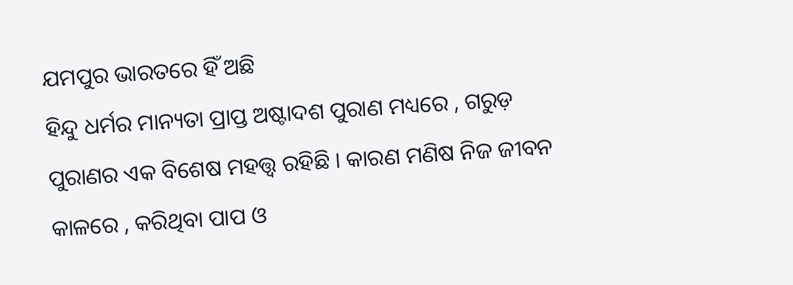ଯମପୁର ଭାରତରେ ହିଁ ଅଛି
ହିନ୍ଦୁ ଧର୍ମର ମାନ୍ୟତା ପ୍ରାପ୍ତ ଅଷ୍ଟାଦଶ ପୁରାଣ ମଧ୍ୟରେ , ଗରୁଡ଼ ପୁରାଣର ଏକ ବିଶେଷ ମହତ୍ତ୍ୱ ରହିଛି । କାରଣ ମଣିଷ ନିଜ ଜୀବନ କାଳରେ , କରିଥିବା ପାପ ଓ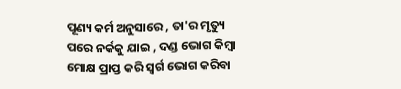ପୂଣ୍ୟ କର୍ମ ଅନୁସାରେ , ତା'ର ମୃତ୍ୟୁ ପରେ ନର୍କକୁ ଯାଇ , ଦଣ୍ଡ ଭୋଗ କିମ୍ବା ମୋକ୍ଷ ପ୍ରାପ୍ତ କରି ସ୍ବର୍ଗ ଭୋଗ କରିବା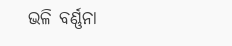ଭଳି ବର୍ଣ୍ଣନା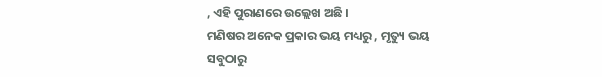, ଏହି ପୁରାଣରେ ଉଲ୍ଲେଖ ଅଛି ।
ମଣିଷର ଅନେକ ପ୍ରକାର ଭୟ ମଧ୍ୟରୁ , ମୃତ୍ୟୁ ଭୟ ସବୁଠାରୁ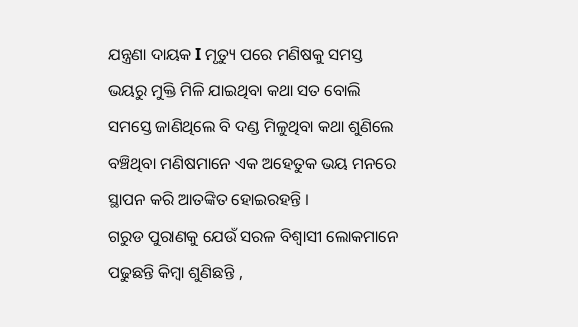ଯନ୍ତ୍ରଣା ଦାୟକ I ମୃତ୍ୟୁ ପରେ ମଣିଷକୁ ସମସ୍ତ ଭୟରୁ ମୁକ୍ତି ମିଳି ଯାଇଥିବା କଥା ସତ ବୋଲି ସମସ୍ତେ ଜାଣିଥିଲେ ବି ଦଣ୍ଡ ମିଳୁଥିବା କଥା ଶୁଣିଲେ ବଞ୍ଚିଥିବା ମଣିଷମାନେ ଏକ ଅହେତୁକ ଭୟ ମନରେ ସ୍ଥାପନ କରି ଆତଙ୍କିତ ହୋଇରହନ୍ତି ।
ଗରୁଡ ପୁରାଣକୁ ଯେଉଁ ସରଳ ବିଶ୍ବାସୀ ଲୋକମାନେ ପଢୁଛନ୍ତି କିମ୍ବା ଶୁଣିଛନ୍ତି ,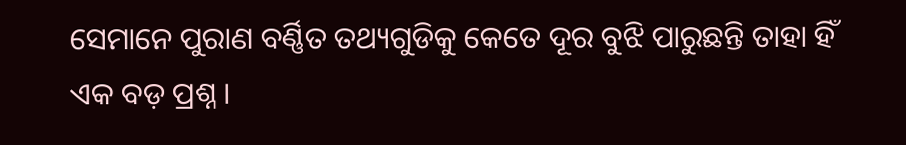ସେମାନେ ପୁରାଣ ବର୍ଣ୍ଣିତ ତଥ୍ୟଗୁଡିକୁ କେତେ ଦୂର ବୁଝି ପାରୁଛନ୍ତି ତାହା ହିଁ ଏକ ବଡ଼ ପ୍ରଶ୍ନ ।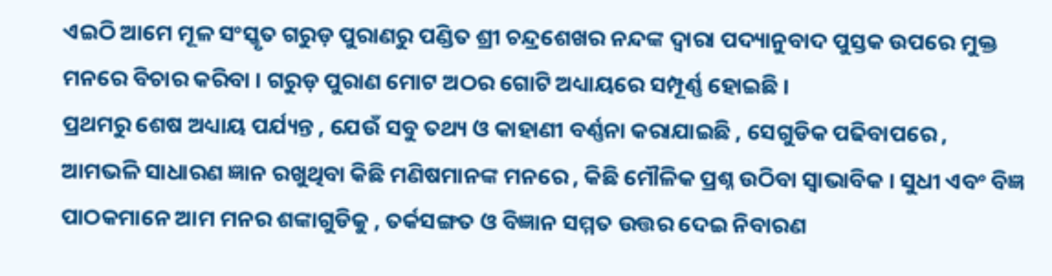ଏଇଠି ଆମେ ମୂଳ ସଂସ୍କୃତ ଗରୁଡ଼ ପୁରାଣରୁ ପଣ୍ଡିତ ଶ୍ରୀ ଚନ୍ଦ୍ରଶେଖର ନନ୍ଦଙ୍କ ଦ୍ବାରା ପଦ୍ୟାନୁବାଦ ପୁସ୍ତକ ଉପରେ ମୁକ୍ତ ମନରେ ବିଚାର କରିବା । ଗରୁଡ଼ ପୁରାଣ ମୋଟ ଅଠର ଗୋଟି ଅଧ୍ୟାୟରେ ସମ୍ପୂର୍ଣ୍ଣ ହୋଇଛି ।
ପ୍ରଥମରୁ ଶେଷ ଅଧ୍ୟାୟ ପର୍ଯ୍ୟନ୍ତ , ଯେଉଁ ସବୁ ତଥ୍ୟ ଓ କାହାଣୀ ବର୍ଣ୍ଣନା କରାଯାଇଛି , ସେଗୁଡିକ ପଢିବାପରେ , ଆମଭଳି ସାଧାରଣ ଜ୍ଞାନ ରଖୁଥିବା କିଛି ମଣିଷମାନଙ୍କ ମନରେ , କିଛି ମୌଳିକ ପ୍ରଶ୍ନ ଉଠିବା ସ୍ବାଭାବିକ । ସୁଧୀ ଏବଂ ବିଜ୍ଞ ପାଠକମାନେ ଆମ ମନର ଶଙ୍କାଗୁଡିକୁ , ତର୍କସଙ୍ଗତ ଓ ବିଜ୍ଞାନ ସମ୍ମତ ଉତ୍ତର ଦେଇ ନିବାରଣ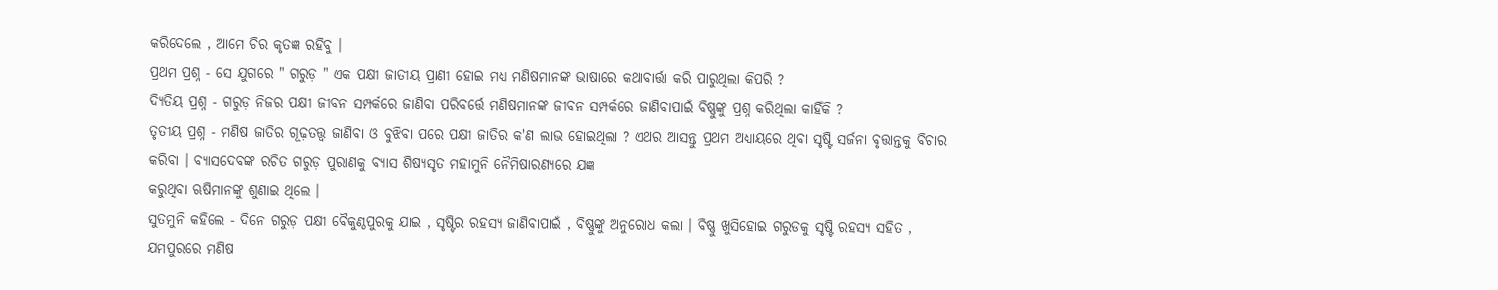କରିଦେଲେ , ଆମେ ଚିର କୃତଜ୍ଞ ରହିବୁ ।
ପ୍ରଥମ ପ୍ରଶ୍ନ - ସେ ଯୁଗରେ " ଗରୁଡ଼ " ଏକ ପକ୍ଷୀ ଜାତୀୟ ପ୍ରାଣୀ ହୋଇ ମଧ୍ୟ ମଣିଷମାନଙ୍କ ଭାଷାରେ କଥାବାର୍ତ୍ତା କରି ପାରୁଥିଲା କିପରି ?
ଦ୍ୟିତିୟ ପ୍ରଶ୍ନ - ଗରୁଡ଼ ନିଜର ପକ୍ଷୀ ଜୀବନ ସମ୍ପର୍କରେ ଜାଣିବା ପରିବର୍ତ୍ତେ ମଣିଷମାନଙ୍କ ଜୀବନ ସମ୍ପର୍କରେ ଜାଣିବାପାଇଁ ବିଷ୍ଣୁଙ୍କୁ ପ୍ରଶ୍ନ କରିଥିଲା କାହିଁକି ?
ତୃତୀୟ ପ୍ରଶ୍ନ - ମଣିଷ ଜାତିର ଗୂଢ଼ତତ୍ତ୍ବ ଜାଣିବା ଓ ବୁଝିବା ପରେ ପକ୍ଷୀ ଜାତିର କ'ଣ ଲାଭ ହୋଇଥିଲା ? ଏଥର ଆସନ୍ତୁ ପ୍ରଥମ ଅଧ୍ୟାୟରେ ଥିବା ସୃଷ୍ଟି ସର୍ଜନା ବୃତ୍ତାନ୍ତକୁ ବିଚାର କରିବା । ବ୍ୟାସଦେବଙ୍କ ରଚିତ ଗରୁଡ଼ ପୁରାଣକୁ ବ୍ୟାସ ଶିଷ୍ୟସୃତ ମହାମୁନି ନୈମିଷାରଣ୍ୟରେ ଯଜ୍ଞ
କରୁଥିବା ଋଷିମାନଙ୍କୁ ଶୁଣାଇ ଥିଲେ ।
ସୁତମୁନି କହିଲେ - ଦିନେ ଗରୁଡ଼ ପକ୍ଷୀ ବୈକୁଣ୍ଠପୁରକୁ ଯାଇ , ସୃଷ୍ଟିର ରହସ୍ୟ ଜାଣିବାପାଇଁ , ବିଷ୍ଣୁଙ୍କୁ ଅନୁରୋଧ କଲା । ବିଷ୍ଣୁ ଖୁସିହୋଇ ଗରୁଡକୁ ସୃଷ୍ଟି ରହସ୍ୟ ସହିତ , ଯମପୁରରେ ମଣିଷ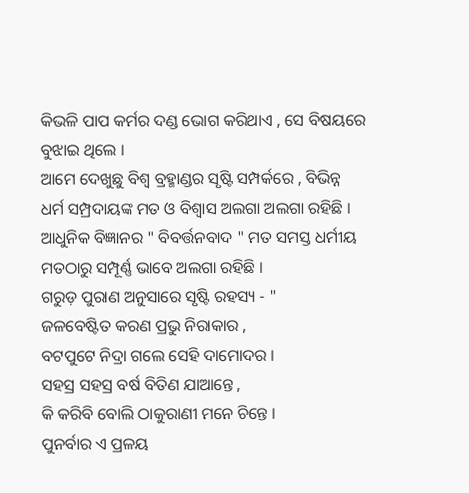କିଭଳି ପାପ କର୍ମର ଦଣ୍ଡ ଭୋଗ କରିଥାଏ , ସେ ବିଷୟରେ ବୁଝାଇ ଥିଲେ ।
ଆମେ ଦେଖୁଛୁ ବିଶ୍ୱ ବ୍ରହ୍ମାଣ୍ଡର ସୃଷ୍ଟି ସମ୍ପର୍କରେ , ବିଭିନ୍ନ ଧର୍ମ ସମ୍ପ୍ରଦାୟଙ୍କ ମତ ଓ ବିଶ୍ବାସ ଅଲଗା ଅଲଗା ରହିଛି । ଆଧୁନିକ ବିଜ୍ଞାନର " ବିବର୍ତ୍ତନବାଦ " ମତ ସମସ୍ତ ଧର୍ମୀୟ ମତଠାରୁ ସମ୍ପୂର୍ଣ୍ଣ ଭାବେ ଅଲଗା ରହିଛି ।
ଗରୁଡ଼ ପୁରାଣ ଅନୁସାରେ ସୃଷ୍ଟି ରହସ୍ୟ - "
ଜଳବେଷ୍ଟିତ କରଣ ପ୍ରଭୁ ନିରାକାର ,
ବଟପୁଟେ ନିଦ୍ରା ଗଲେ ସେହି ଦାମୋଦର ।
ସହସ୍ର ସହସ୍ର ବର୍ଷ ବିତିଣ ଯାଆନ୍ତେ ,
କି କରିବି ବୋଲି ଠାକୁରାଣୀ ମନେ ଚିନ୍ତେ ।
ପୁନର୍ବାର ଏ ପ୍ରଳୟ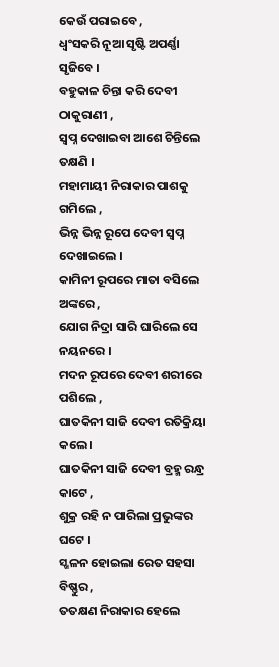କେଉଁ ପରାଇବେ ,
ଧ୍ବଂସକରି ନୂଆ ସୃଷ୍ଟି ଅପର୍ଣ୍ଣା ସୃଜିବେ ।
ବହୁକାଳ ଚିନ୍ତା କରି ଦେବୀ ଠାକୁରାଣୀ ,
ସ୍ବପ୍ନ ଦେଖାଇବା ଆଶେ ଚିନ୍ତିଲେ ତକ୍ଷଣି ।
ମହାମାୟୀ ନିରାକାର ପାଶକୁ ଗମିଲେ ,
ଭିନ୍ନ ଭିନ୍ନ ରୂପେ ଦେବୀ ସ୍ବପ୍ନ ଦେଖାଇଲେ ।
କାମିନୀ ରୂପରେ ମାତା ବସିଲେ ଅଙ୍କରେ ,
ଯୋଗ ନିଦ୍ରା ସାରି ଘାରିଲେ ସେ ନୟନରେ ।
ମଦନ ରୂପରେ ଦେବୀ ଶରୀରେ ପଶିଲେ ,
ଘାତକିନୀ ସାଜି ଦେବୀ ରତିକ୍ରିୟା କଲେ ।
ଘାତକିନୀ ସାଜି ଦେବୀ ବ୍ରହ୍ମ ରନ୍ଧ୍ର କାଟେ ,
ଶୁକ୍ର ରହି ନ ପାରିଲା ପ୍ରଭୁଙ୍କର ଘଟେ ।
ସ୍ଖଳନ ହୋଇଲା ରେତ ସହସା ବିଷ୍ଣୁର ,
ତତକ୍ଷଣ ନିରାକାର ହେଲେ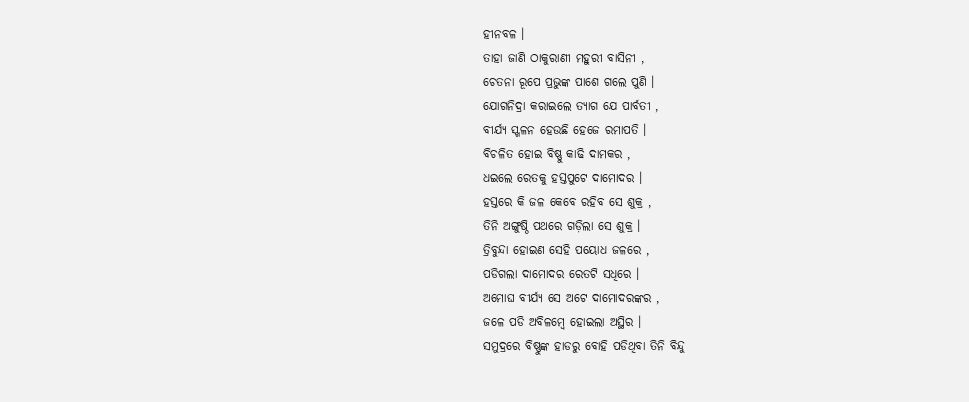ହୀନବଳ ।
ତାହା ଜାଣି ଠାକୁରାଣୀ ମହୁରୀ ବାସିନୀ ,
ଚେତନା ରୂପେ ପ୍ରଭୁଙ୍କ ପାଶେ ଗଲେ ପୁଣି ।
ଯୋଗନିଦ୍ରା କରାଇଲେ ତ୍ୟାଗ ଯେ ପାର୍ବତୀ ,
ବୀର୍ଯ୍ୟ ସ୍ଖଳନ ହେଉଛି ହେଜେ ରମାପତି ।
ବିଚଳିତ ହୋଇ ବିଷ୍ଣୁ କାଢି ଦାମକର ,
ଧଇଲେ ରେତକୁ ହସ୍ତପୁଟେ ଦାମୋଦର ।
ହସ୍ତରେ କି ଜଳ କେବେ ରହିବ ସେ ଶୁକ୍ର ,
ତିନି ଅଙ୍ଗୁଷ୍ଠି ପଥରେ ଗଡ଼ିଲା ସେ ଶୁକ୍ର ।
ତ୍ରିବୁନ୍ଦା ହୋଇଣ ସେହି ପୟୋଧ ଜଳରେ ,
ପଡିଗଲା ଦାମୋଦର ରେତଟି ସଧିରେ ।
ଅମୋଘ ବୀର୍ଯ୍ୟ ସେ ଅଟେ ଦାମୋଦରଙ୍କର ,
ଜଳେ ପଡି ଅବିଳମ୍ବେ ହୋଇଲା ଅସ୍ଥିର ।
ସମୁଦ୍ରରେ ବିଷ୍ଣୁଙ୍କ ହାଡରୁ ବୋହି ପଡିଥିବା ତିନି ବିନ୍ଦୁ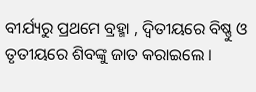ବୀର୍ଯ୍ୟରୁ ପ୍ରଥମେ ବ୍ରହ୍ମା , ଦ୍ୱିତୀୟରେ ବିଷ୍ଣୁ ଓ ତୃତୀୟରେ ଶିବଙ୍କୁ ଜାତ କରାଇଲେ ।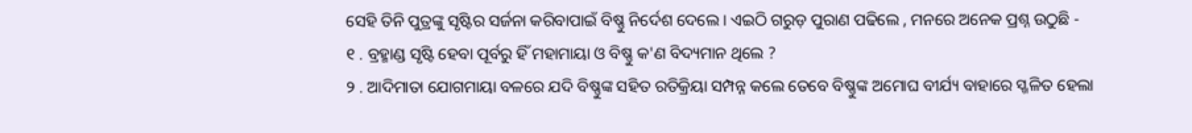ସେହି ତିନି ପୁତ୍ରଙ୍କୁ ସୃଷ୍ଟିର ସର୍ଜନା କରିବାପାଇଁ ବିଷ୍ଣୁ ନିର୍ଦେଶ ଦେଲେ । ଏଇଠି ଗରୁଡ଼ ପୁରାଣ ପଢିଲେ , ମନରେ ଅନେକ ପ୍ରଶ୍ନ ଉଠୁଛି -
୧ . ବ୍ରହ୍ମାଣ୍ଡ ସୃଷ୍ଟି ହେବା ପୂର୍ବରୁ ହିଁ ମହାମାୟା ଓ ବିଷ୍ଣୁ କ'ଣ ବିଦ୍ୟମାନ ଥିଲେ ?
୨ . ଆଦିମାତା ଯୋଗମାୟା ବଳରେ ଯଦି ବିଷ୍ଣୁଙ୍କ ସହିତ ରତିକ୍ରିୟା ସମ୍ପନ୍ନ କଲେ ତେବେ ବିଷ୍ଣୁଙ୍କ ଅମୋଘ ବୀର୍ଯ୍ୟ ବାହାରେ ସ୍ଖଳିତ ହେଲା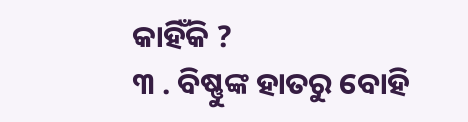କାହିଁକି ?
୩ . ବିଷ୍ଣୁଙ୍କ ହାତରୁ ବୋହି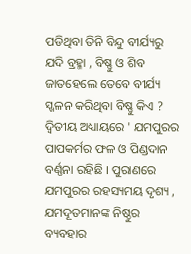ପଡିଥିବା ତିନି ବିନ୍ଦୁ ବୀର୍ଯ୍ୟରୁ ଯଦି ବ୍ରହ୍ମା , ବିଷ୍ଣୁ ଓ ଶିବ ଜାତହେଲେ ତେବେ ବୀର୍ଯ୍ୟ ସ୍ଖଳନ କରିଥିବା ବିଷ୍ଣୁ କିଏ ?
ଦ୍ଵିତୀୟ ଅଧ୍ୟାୟରେ ' ଯମପୁରର ପାପକର୍ମର ଫଳ ଓ ପିଣ୍ଡଦାନ ବର୍ଣ୍ଣନା ରହିଛି । ପୁରାଣରେ ଯମପୁରର ରହସ୍ୟମୟ ଦୃଶ୍ୟ , ଯମଦୂତମାନଙ୍କ ନିଷ୍ଠୁର ବ୍ୟବହାର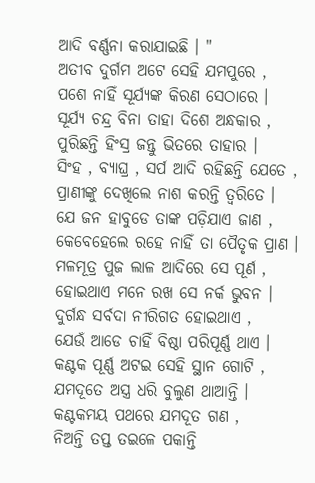ଆଦି ବର୍ଣ୍ଣନା କରାଯାଇଛି । "
ଅତୀବ ଦୁର୍ଗମ ଅଟେ ସେହି ଯମପୁରେ ,
ପଶେ ନାହିଁ ସୂର୍ଯ୍ୟଙ୍କ କିରଣ ସେଠାରେ ।
ସୂର୍ଯ୍ୟ ଚନ୍ଦ୍ର ବିନା ତାହା ଦିଶେ ଅନ୍ଧକାର ,
ପୁରିଛନ୍ତି ହିଂସ୍ର ଜନ୍ତୁ ଭିତରେ ତାହାର ।
ସିଂହ , ବ୍ୟାଘ୍ର , ସର୍ପ ଆଦି ରହିଛନ୍ତି ଯେତେ ,
ପ୍ରାଣୀଙ୍କୁ ଦେଖିଲେ ନାଶ କରନ୍ତି ତ୍ୱରିତେ ।
ଯେ ଜନ ହାବୁଡେ ତାଙ୍କ ପଡ଼ିଯାଏ ଜାଣ ,
କେବେହେଲେ ରହେ ନାହିଁ ତା ପୈତୃକ ପ୍ରାଣ ।
ମଳମୂତ୍ର ପୁଜ ଲାଳ ଆଦିରେ ସେ ପୂର୍ଣ ,
ହୋଇଥାଏ ମନେ ରଖ ସେ ନର୍କ ଭୁବନ ।
ଦୁର୍ଗନ୍ଧ ସର୍ବଦା ନୀରିଗତ ହୋଇଥାଏ ,
ଯେଉଁ ଆଡେ ଚାହିଁ ବିଷ୍ଠା ପରିପୂର୍ଣ୍ଣ ଥାଏ ।
କଣ୍ଟକ ପୂର୍ଣ୍ଣ ଅଟଇ ସେହି ସ୍ଥାନ ଗୋଟି ,
ଯମଦୂତେ ଅସ୍ତ୍ର ଧରି ବୁଲୁଣ ଥାଆନ୍ତି ।
କଣ୍ଟକମୟ ପଥରେ ଯମଦୂତ ଗଣ ,
ନିଅନ୍ତି ତପ୍ତ ତଇଳେ ପକାନ୍ତି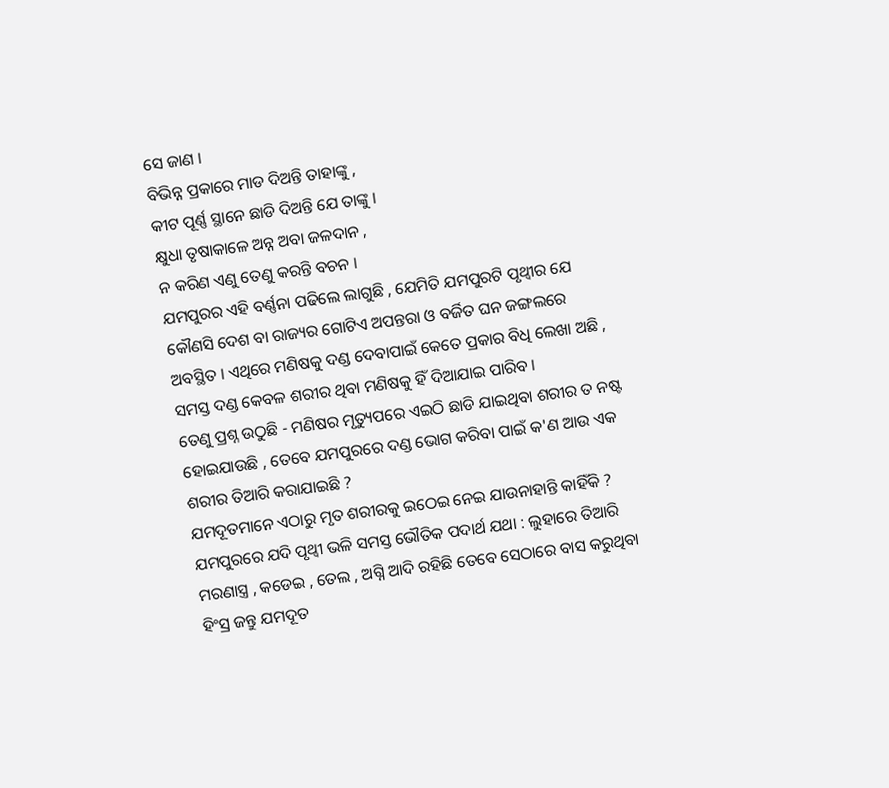ସେ ଜାଣ ।
ବିଭିନ୍ନ ପ୍ରକାରେ ମାଡ ଦିଅନ୍ତି ତାହାଙ୍କୁ ,
କୀଟ ପୂର୍ଣ୍ଣ ସ୍ଥାନେ ଛାଡି ଦିଅନ୍ତି ଯେ ତାଙ୍କୁ ।
କ୍ଷୁଧା ତୃଷାକାଳେ ଅନ୍ନ ଅବା ଜଳଦାନ ,
ନ କରିଣ ଏଣୁ ତେଣୁ କରନ୍ତି ବଚନ ।
ଯମପୁରର ଏହି ବର୍ଣ୍ଣନା ପଢିଲେ ଲାଗୁଛି , ଯେମିତି ଯମପୁରଟି ପୃଥ୍ବୀର ଯେ କୌଣସି ଦେଶ ବା ରାଜ୍ୟର ଗୋଟିଏ ଅପନ୍ତରା ଓ ବର୍ଜିତ ଘନ ଜଙ୍ଗଲରେ ଅବସ୍ଥିତ । ଏଥିରେ ମଣିଷକୁ ଦଣ୍ଡ ଦେବାପାଇଁ କେତେ ପ୍ରକାର ବିଧି ଲେଖା ଅଛି , ସମସ୍ତ ଦଣ୍ଡ କେବଳ ଶରୀର ଥିବା ମଣିଷକୁ ହିଁ ଦିଆଯାଇ ପାରିବ ।
ତେଣୁ ପ୍ରଶ୍ନ ଉଠୁଛି - ମଣିଷର ମୃତ୍ୟୁପରେ ଏଇଠି ଛାଡି ଯାଇଥିବା ଶରୀର ତ ନଷ୍ଟ ହୋଇଯାଉଛି , ତେବେ ଯମପୁରରେ ଦଣ୍ଡ ଭୋଗ କରିବା ପାଇଁ କ'ଣ ଆଉ ଏକ ଶରୀର ତିଆରି କରାଯାଇଛି ?
ଯମଦୂତମାନେ ଏଠାରୁ ମୃତ ଶରୀରକୁ ଇଠେଇ ନେଇ ଯାଉନାହାନ୍ତି କାହିଁକି ? ଯମପୁରରେ ଯଦି ପୃଥ୍ବୀ ଭଳି ସମସ୍ତ ଭୌତିକ ପଦାର୍ଥ ଯଥା : ଲୁହାରେ ତିଆରି ମରଣାସ୍ତ୍ର , କଡେଇ , ତେଲ , ଅଗ୍ନି ଆଦି ରହିଛି ତେବେ ସେଠାରେ ବାସ କରୁଥିବା ହିଂସ୍ର ଜନ୍ତୁ ଯମଦୂତ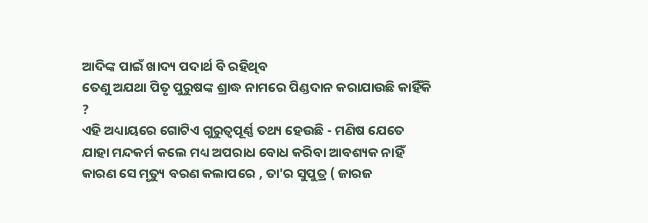ଆଦିଙ୍କ ପାଇଁ ଖାଦ୍ୟ ପଦାର୍ଥ ବି ରହିଥିବ
ତେଣୁ ଅଯଥା ପିତୃ ପୁରୁଷଙ୍କ ଶ୍ରାଦ୍ଧ ନାମରେ ପିଣ୍ଡଦାନ କରାଯାଉଛି କାହିଁକି ?
ଏହି ଅଧ୍ୟାୟରେ ଗୋଟିଏ ଗୁରୁତ୍ବପୂର୍ଣ୍ଣ ତଥ୍ୟ ହେଉଛି - ମଣିଷ ଯେତେ ଯାହା ମନ୍ଦକର୍ମ କଲେ ମଧ୍ୟ ଅପରାଧ ବୋଧ କରିବା ଆବଶ୍ୟକ ନାହିଁ
କାରଣ ସେ ମୃତ୍ୟୁ ବରଣ କଲାପରେ , ତା'ର ସୁପୁତ୍ର ( ଜାରଜ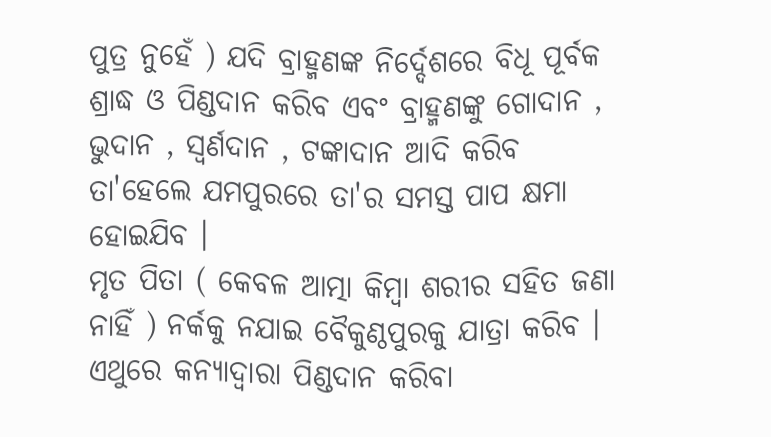ପୁତ୍ର ନୁହେଁ ) ଯଦି ବ୍ରାହ୍ମଣଙ୍କ ନିର୍ଦ୍ଦେଶରେ ବିଧୂ ପୂର୍ବକ ଶ୍ରାଦ୍ଧ ଓ ପିଣ୍ଡଦାନ କରିବ ଏବଂ ବ୍ରାହ୍ମଣଙ୍କୁ ଗୋଦାନ , ଭୁଦାନ , ସ୍ଵର୍ଣଦାନ , ଟଙ୍କାଦାନ ଆଦି କରିବ ତା'ହେଲେ ଯମପୁରରେ ତା'ର ସମସ୍ତ ପାପ କ୍ଷମା ହୋଇଯିବ ।
ମୃତ ପିତା ( କେବଳ ଆତ୍ମା କିମ୍ବା ଶରୀର ସହିତ ଜଣା ନାହିଁ ) ନର୍କକୁ ନଯାଇ ବୈକୁଣ୍ଠପୁରକୁ ଯାତ୍ରା କରିବ । ଏଥୁରେ କନ୍ୟାଦ୍ୱାରା ପିଣ୍ଡଦାନ କରିବା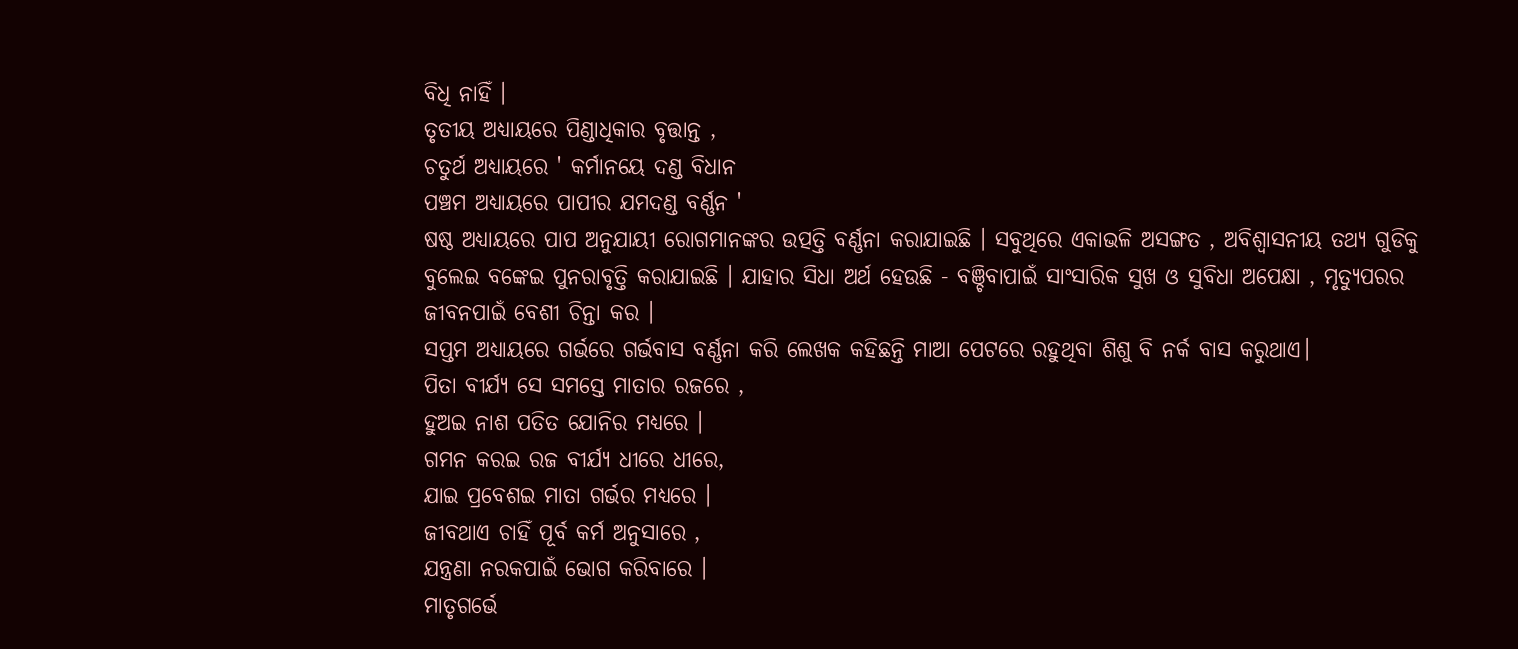ବିଧି ନାହିଁ ।
ତୃତୀୟ ଅଧ୍ୟାୟରେ ପିଣ୍ଡାଧିକାର ବୃତ୍ତାନ୍ତ ,
ଚତୁର୍ଥ ଅଧ୍ୟାୟରେ ' କର୍ମାନୟେ ଦଣ୍ଡ ବିଧାନ
ପଞ୍ଚମ ଅଧ୍ୟାୟରେ ପାପୀର ଯମଦଣ୍ଡ ବର୍ଣ୍ଣନ '
ଷଷ୍ଠ ଅଧ୍ୟାୟରେ ପାପ ଅନୁଯାୟୀ ରୋଗମାନଙ୍କର ଉତ୍ପତ୍ତି ବର୍ଣ୍ଣନା କରାଯାଇଛି । ସବୁଥିରେ ଏକାଭଳି ଅସଙ୍ଗତ , ଅବିଶ୍ୱାସନୀୟ ତଥ୍ୟ ଗୁଡିକୁ ବୁଲେଇ ବଙ୍କେଇ ପୁନରାବୃତ୍ତି କରାଯାଇଛି । ଯାହାର ସିଧା ଅର୍ଥ ହେଉଛି - ବଞ୍ଚିବାପାଇଁ ସାଂସାରିକ ସୁଖ ଓ ସୁବିଧା ଅପେକ୍ଷା , ମୃତ୍ୟୁପରର ଜୀବନପାଇଁ ବେଶୀ ଚିନ୍ତା କର ।
ସପ୍ତମ ଅଧ୍ୟାୟରେ ଗର୍ଭରେ ଗର୍ଭବାସ ବର୍ଣ୍ଣନା କରି ଲେଖକ କହିଛନ୍ତି ମାଆ ପେଟରେ ରହୁଥିବା ଶିଶୁ ବି ନର୍କ ବାସ କରୁଥାଏ।
ପିତା ବୀର୍ଯ୍ୟ ସେ ସମସ୍ତେ ମାତାର ରଜରେ ,
ହୁଅଇ ନାଶ ପତିତ ଯୋନିର ମଧ୍ୟରେ ।
ଗମନ କରଇ ରଜ ବୀର୍ଯ୍ୟ ଧୀରେ ଧୀରେ,
ଯାଇ ପ୍ରବେଶଇ ମାତା ଗର୍ଭର ମଧ୍ୟରେ ।
ଜୀବଥାଏ ଚାହିଁ ପୂର୍ବ କର୍ମ ଅନୁସାରେ ,
ଯନ୍ତ୍ରଣା ନରକପାଇଁ ଭୋଗ କରିବାରେ ।
ମାତୃଗର୍ଭେ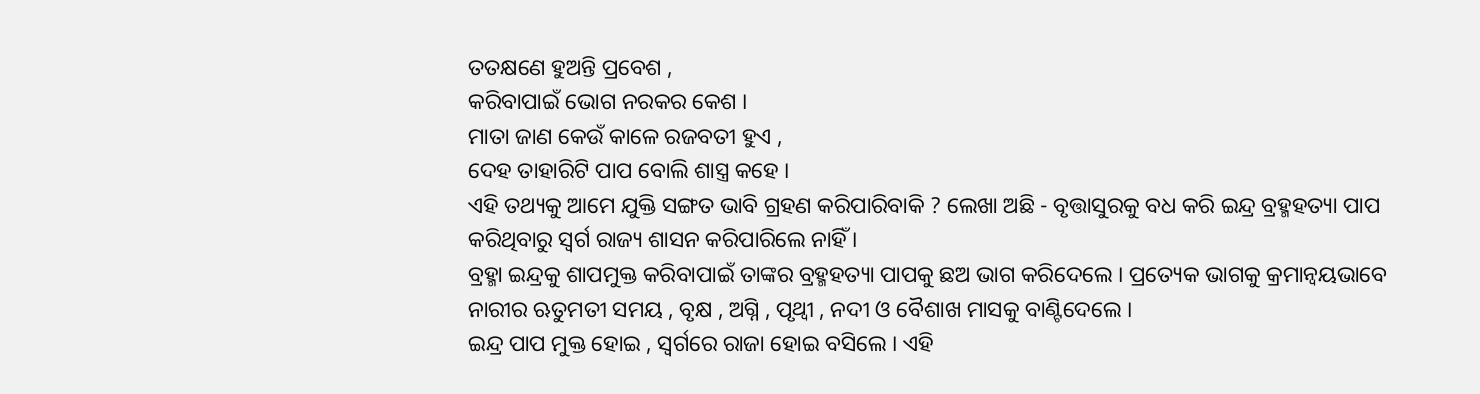ତତକ୍ଷଣେ ହୁଅନ୍ତି ପ୍ରବେଶ ,
କରିବାପାଇଁ ଭୋଗ ନରକର କେଶ ।
ମାତା ଜାଣ କେଉଁ କାଳେ ରଜବତୀ ହୁଏ ,
ଦେହ ତାହାରିଟି ପାପ ବୋଲି ଶାସ୍ତ୍ର କହେ ।
ଏହି ତଥ୍ୟକୁ ଆମେ ଯୁକ୍ତି ସଙ୍ଗତ ଭାବି ଗ୍ରହଣ କରିପାରିବାକି ? ଲେଖା ଅଛି - ବୃତ୍ତାସୁରକୁ ବଧ କରି ଇନ୍ଦ୍ର ବ୍ରହ୍ମହତ୍ୟା ପାପ କରିଥିବାରୁ ସ୍ବର୍ଗ ରାଜ୍ୟ ଶାସନ କରିପାରିଲେ ନାହିଁ ।
ବ୍ରହ୍ମା ଇନ୍ଦ୍ରକୁ ଶାପମୁକ୍ତ କରିବାପାଇଁ ତାଙ୍କର ବ୍ରହ୍ମହତ୍ୟା ପାପକୁ ଛଅ ଭାଗ କରିଦେଲେ । ପ୍ରତ୍ୟେକ ଭାଗକୁ କ୍ରମାନ୍ଵୟଭାବେ ନାରୀର ଋତୁମତୀ ସମୟ , ବୃକ୍ଷ , ଅଗ୍ନି , ପୃଥ୍ବୀ , ନଦୀ ଓ ବୈଶାଖ ମାସକୁ ବାଣ୍ଟିଦେଲେ ।
ଇନ୍ଦ୍ର ପାପ ମୁକ୍ତ ହୋଇ , ସ୍ବର୍ଗରେ ରାଜା ହୋଇ ବସିଲେ । ଏହି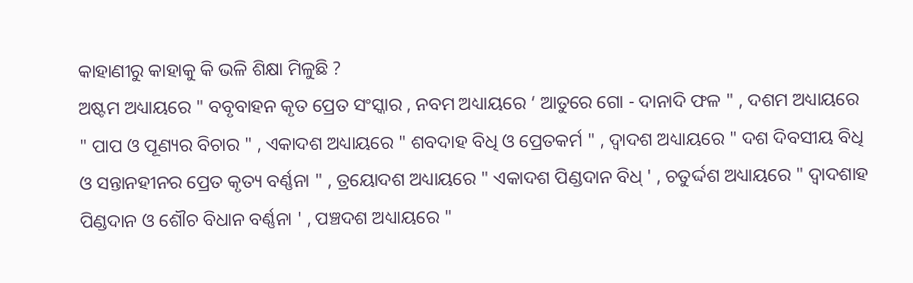କାହାଣୀରୁ କାହାକୁ କି ଭଳି ଶିକ୍ଷା ମିଳୁଛି ?
ଅଷ୍ଟମ ଅଧ୍ୟାୟରେ " ବବୃବାହନ କୃତ ପ୍ରେତ ସଂସ୍କାର , ନବମ ଅଧ୍ୟାୟରେ ‘ ଆତୁରେ ଗୋ - ଦାନାଦି ଫଳ " , ଦଶମ ଅଧ୍ୟାୟରେ " ପାପ ଓ ପୂଣ୍ୟର ବିଚାର " , ଏକାଦଶ ଅଧ୍ୟାୟରେ " ଶବଦାହ ବିଧି ଓ ପ୍ରେତକର୍ମ " , ଦ୍ବାଦଶ ଅଧ୍ୟାୟରେ " ଦଶ ଦିବସୀୟ ବିଧି ଓ ସନ୍ତାନହୀନର ପ୍ରେତ କୃତ୍ୟ ବର୍ଣ୍ଣନା " , ତ୍ରୟୋଦଶ ଅଧ୍ୟାୟରେ " ଏକାଦଶ ପିଣ୍ଡଦାନ ବିଧ୍ ' , ଚତୁର୍ଦ୍ଦଶ ଅଧ୍ୟାୟରେ " ଦ୍ଵାଦଶାହ ପିଣ୍ଡଦାନ ଓ ଶୌଚ ବିଧାନ ବର୍ଣ୍ଣନା ' , ପଞ୍ଚଦଶ ଅଧ୍ୟାୟରେ "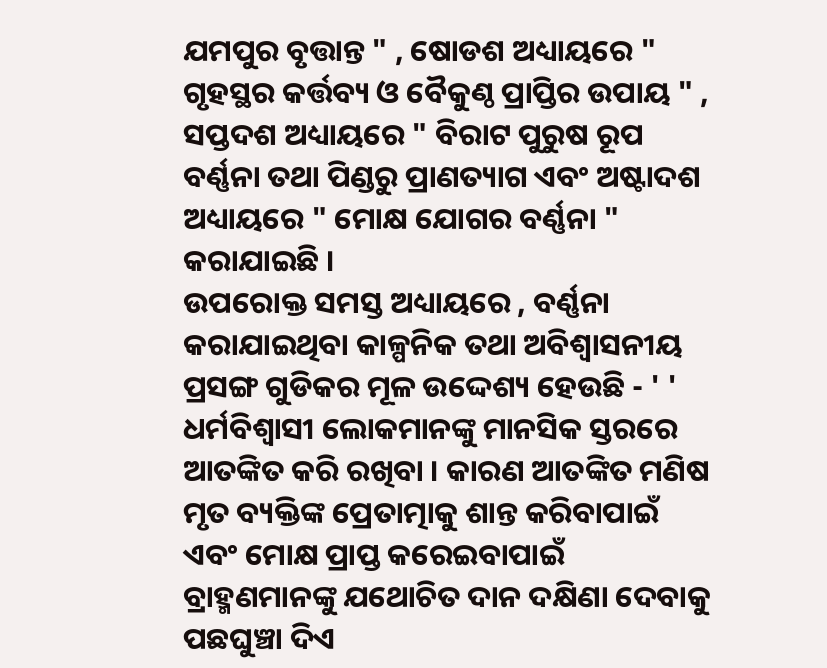ଯମପୁର ବୃତ୍ତାନ୍ତ " , ଷୋଡଶ ଅଧ୍ୟାୟରେ " ଗୃହସ୍ଥର କର୍ତ୍ତବ୍ୟ ଓ ବୈକୁଣ୍ଠ ପ୍ରାପ୍ତିର ଉପାୟ " , ସପ୍ତଦଶ ଅଧ୍ୟାୟରେ " ବିରାଟ ପୁରୁଷ ରୂପ ବର୍ଣ୍ଣନା ତଥା ପିଣ୍ଡରୁ ପ୍ରାଣତ୍ୟାଗ ଏବଂ ଅଷ୍ଟାଦଶ ଅଧ୍ୟାୟରେ " ମୋକ୍ଷ ଯୋଗର ବର୍ଣ୍ଣନା " କରାଯାଇଛି ।
ଉପରୋକ୍ତ ସମସ୍ତ ଅଧ୍ୟାୟରେ , ବର୍ଣ୍ଣନା କରାଯାଇଥିବା କାଳ୍ପନିକ ତଥା ଅବିଶ୍ୱାସନୀୟ ପ୍ରସଙ୍ଗ ଗୁଡିକର ମୂଳ ଉଦ୍ଦେଶ୍ୟ ହେଉଛି - ' ' ଧର୍ମବିଶ୍ବାସୀ ଲୋକମାନଙ୍କୁ ମାନସିକ ସ୍ତରରେ ଆତଙ୍କିତ କରି ରଖିବା । କାରଣ ଆତଙ୍କିତ ମଣିଷ ମୃତ ବ୍ୟକ୍ତିଙ୍କ ପ୍ରେତାତ୍ମାକୁ ଶାନ୍ତ କରିବାପାଇଁ ଏବଂ ମୋକ୍ଷ ପ୍ରାପ୍ତ କରେଇବାପାଇଁ ବ୍ରାହ୍ମଣମାନଙ୍କୁ ଯଥୋଚିତ ଦାନ ଦକ୍ଷିଣା ଦେବାକୁ ପଛଘୁଞ୍ଚା ଦିଏ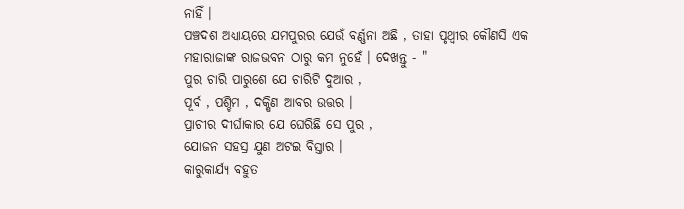ନାହିଁ ।
ପଞ୍ଚଦଶ ଅଧ୍ୟାୟରେ ଯମପୁରର ଯେଉଁ ବର୍ଣ୍ଣନା ଅଛି , ତାହା ପୃଥ୍ବୀର କୌଣସି ଏକ ମହାରାଜାଙ୍କ ରାଜଭବନ ଠାରୁ କମ ନୁହେଁ । ଦେଖନ୍ତୁ - "
ପୁର ଚାରି ପାରୁଶେ ଯେ ଚାରିଟି ଦୁଆର ,
ପୂର୍ବ , ପଶ୍ଚିମ , ଦକ୍ଷିଣ ଆବର ଉତ୍ତର ।
ପ୍ରାଚୀର ଦୀର୍ଘାକାର ଯେ ଘେରିଛି ସେ ପୁର ,
ଯୋଜନ ସହସ୍ର ଯୁଣ ଅଟଇ ବିସ୍ତାର ।
କାରୁକାର୍ଯ୍ୟ ବହୁତ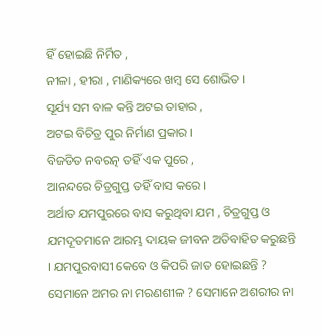ହିଁ ହୋଇଛି ନିର୍ମିତ ,
ନୀଳା , ହୀରା , ମାଣିକ୍ୟରେ ଖମ୍ବ ସେ ଶୋଭିତ ।
ସୂର୍ଯ୍ୟ ସମ ବାଳ କନ୍ତି ଅଟଇ ତାହାର ,
ଅଟଇ ବିଚିତ୍ର ପୁର ନିର୍ମାଣ ପ୍ରକାର ।
ବିଜଡିତ ନବରତ୍ନ ତହିଁ ଏକ ପୁରେ ,
ଆନନ୍ଦରେ ଚିତ୍ରଗୁପ୍ତ ତହିଁ ବାସ କରେ ।
ଅର୍ଥାତ ଯମପୁରରେ ବାସ କରୁଥିବା ଯମ , ଚିତ୍ରଗୁପ୍ତ ଓ ଯମଦୂତମାନେ ଆରମ୍ଭ ଦାୟକ ଜୀବନ ଅତିବାହିତ କରୁଛନ୍ତି । ଯମପୁରବାସୀ କେବେ ଓ କିପରି ଜାତ ହୋଇଛନ୍ତି ?
ସେମାନେ ଅମର ନା ମରଣଶୀଳ ? ସେମାନେ ଅଶରୀର ନା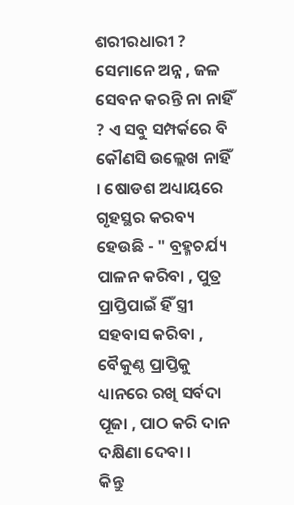ଶରୀରଧାରୀ ? ସେମାନେ ଅନ୍ନ , ଜଳ ସେବନ କରନ୍ତି ନା ନାହିଁ ? ଏ ସବୁ ସମ୍ପର୍କରେ ବି କୌଣସି ଉଲ୍ଲେଖ ନାହିଁ । ଷୋଡଶ ଅଧ୍ୟାୟରେ ଗୃହସ୍ଥର କରବ୍ୟ ହେଉଛି - " ବ୍ରହ୍ମଚର୍ଯ୍ୟ ପାଳନ କରିବା , ପୁତ୍ର ପ୍ରାପ୍ତିପାଇଁ ହିଁ ସ୍ତ୍ରୀ ସହବାସ କରିବା , ବୈକୁଣ୍ଠ ପ୍ରାପ୍ତିକୁ ଧ୍ୟାନରେ ରଖି ସର୍ବଦା ପୂଜା , ପାଠ କରି ଦାନ ଦକ୍ଷିଣା ଦେବା ।
କିନ୍ତୁ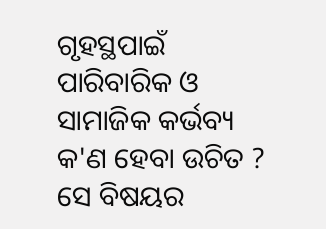ଗୃହସ୍ଥପାଇଁ ପାରିବାରିକ ଓ ସାମାଜିକ କର୍ଭବ୍ୟ କ'ଣ ହେବା ଉଚିତ ? ସେ ବିଷୟର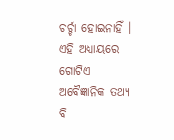ଚର୍ଚ୍ଚା ହୋଇନାହିଁ ।
ଏହି ଅଧ୍ୟାୟରେ ଗୋଟିଏ ଅବୈଜ୍ଞାନିକ ତଥ୍ୟ ବି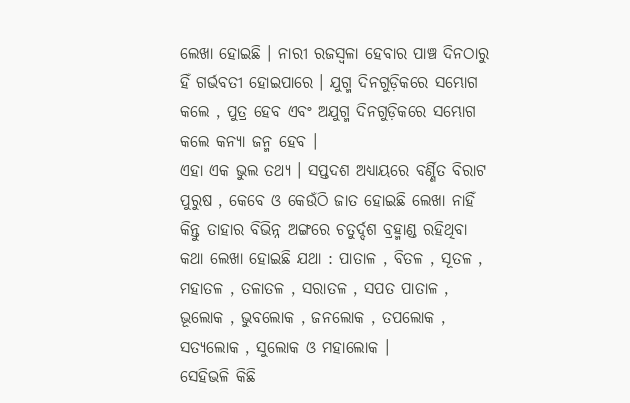ଲେଖା ହୋଇଛି । ନାରୀ ରଜସ୍ବଳା ହେବାର ପାଞ୍ଚ ଦିନଠାରୁ ହିଁ ଗର୍ଭବତୀ ହୋଇପାରେ । ଯୁଗ୍ମ ଦିନଗୁଡ଼ିକରେ ସମ୍ଭୋଗ କଲେ , ପୁତ୍ର ହେବ ଏବଂ ଅଯୁଗ୍ମ ଦିନଗୁଡ଼ିକରେ ସମ୍ଭୋଗ କଲେ କନ୍ୟା ଜନ୍ମ ହେବ ।
ଏହା ଏକ ଭୁଲ ତଥ୍ୟ । ସପ୍ତଦଶ ଅଧ୍ୟାୟରେ ବର୍ଣ୍ଣିତ ବିରାଟ ପୁରୁଷ , କେବେ ଓ କେଉଁଠି ଜାତ ହୋଇଛି ଲେଖା ନାହିଁ କିନ୍ତୁ ତାହାର ବିଭିନ୍ନ ଅଙ୍ଗରେ ଚତୁର୍ଦ୍ଦଶ ବ୍ରହ୍ମାଣ୍ଡ ରହିଥିବା କଥା ଲେଖା ହୋଇଛି ଯଥା : ପାତାଳ , ବିତଳ , ସୂତଳ , ମହାତଳ , ତଳାତଳ , ସରାତଳ , ସପତ ପାତାଳ , ଭୂଲୋକ , ଭୁବଲୋକ , ଜନଲୋକ , ତପଲୋକ , ସତ୍ୟଲୋକ , ସୁଲୋକ ଓ ମହାଲୋକ ।
ସେହିଭଳି କିଛି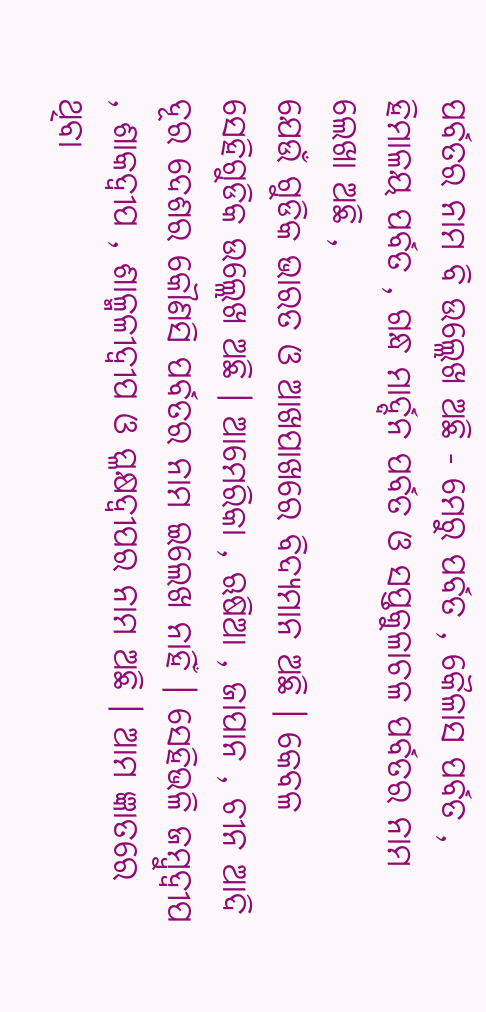ପର୍ବତର ନାମ ବି ଉଲ୍ଲେଖ ଅଛି - ମେରୁ ପର୍ବତ , କୈଳାସ ପର୍ବତ , ହିମାଳୟ ପର୍ବତ , ଗନ୍ଧ ମାର୍ଦ୍ଦନ ପର୍ବତ ଓ ସପ୍ତକୁଳାଚଳ ପର୍ବତର ନାମ ଲେଖା ଅଛି ,
ଯେଉଁ ଗୁଡିକ ଭାରତ ଓ ଆଖପାଖରେ ବିଦ୍ୟମାନ ଅଛି । କେବଳ ସେହିଗୁଡିକ ଉଲ୍ଲେଖ ଅଛି । ଆମେରିକା , ଋଷିଆ , ଜାପାନ , ଚୀନ ଆଦି ଦୂର ଦେଶର କୌଣସି ପର୍ବତର ନାମ ଇଲେଖ ନାହିଁ । ସେହିଭଳି ଜମ୍ବୁଦ୍ବୀପ , ଶାକଦ୍ୱୀପ , ଶାଳ୍ମଳୀଦ୍ବୀପ ଓ ପ୍ଳକ୍ଷଦ୍ବୀପର ନାମ ଅଛି । ଆମ ଜ୍ଞାତରେ ଥିବା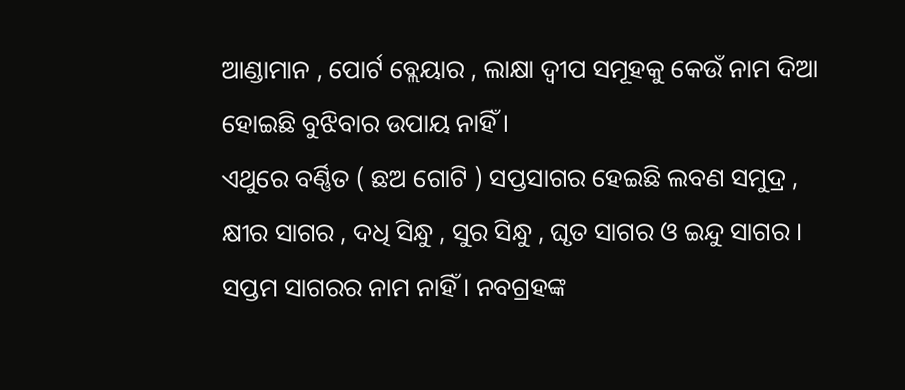ଆଣ୍ଡାମାନ , ପୋର୍ଟ ବ୍ଲେୟାର , ଲାକ୍ଷା ଦ୍ବୀପ ସମୂହକୁ କେଉଁ ନାମ ଦିଆ ହୋଇଛି ବୁଝିବାର ଉପାୟ ନାହିଁ ।
ଏଥୁରେ ବର୍ଣ୍ଣିତ ( ଛଅ ଗୋଟି ) ସପ୍ତସାଗର ହେଇଛି ଲବଣ ସମୁଦ୍ର , କ୍ଷୀର ସାଗର , ଦଧି ସିନ୍ଧୁ , ସୁର ସିନ୍ଧୁ , ଘୃତ ସାଗର ଓ ଇନ୍ଦୁ ସାଗର । ସପ୍ତମ ସାଗରର ନାମ ନାହିଁ । ନବଗ୍ରହଙ୍କ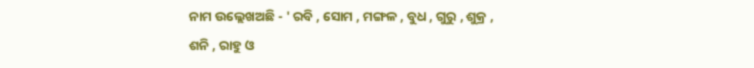ନାମ ଉଲ୍ଲେଖଅଛି - ' ରବି , ସୋମ , ମଙ୍ଗଳ , ବୁଧ , ଗୁରୁ , ଶୁକ୍ର , ଶନି , ରାହୁ ଓ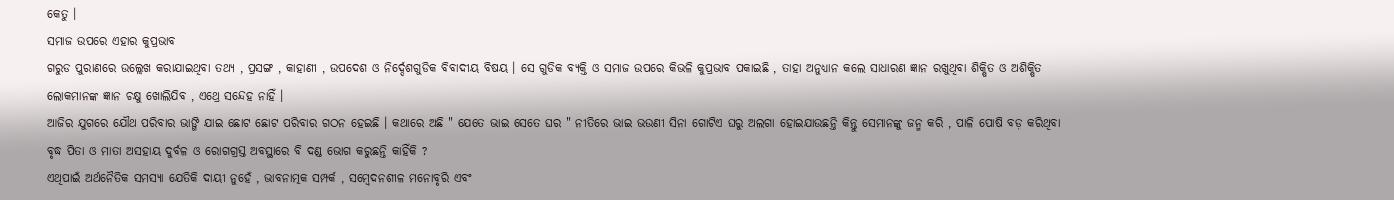କେତୁ ।
ସମାଜ ଉପରେ ଏହାର କୁପ୍ରଭାବ
ଗରୁଡ ପୁରାଣରେ ଉଲ୍ଲେଖ କରାଯାଇଥିବା ତଥ୍ୟ , ପ୍ରସଙ୍ଗ , କାହାଣୀ , ଉପଦେଶ ଓ ନିର୍ଦ୍ଦେଶଗୁଡିକ ବିବାଦୀୟ ବିଷୟ । ସେ ଗୁଡିକ ବ୍ୟକ୍ତି ଓ ସମାଜ ଉପରେ କିଭଳି କୁପ୍ରଭାବ ପକାଇଛି , ତାହା ଅନୁଧ୍ୟାନ କଲେ ସାଧାରଣ ଜ୍ଞାନ ରଖୁଥିବା ଶିକ୍ଷିତ ଓ ଅଶିକ୍ଷିତ ଲୋକମାନଙ୍କ ଜ୍ଞାନ ଚକ୍ଷୁ ଖୋଲିଯିବ , ଏଥ୍ରେ ସନ୍ଦେହ ନାହିଁ ।
ଆଜିର ଯୁଗରେ ଯୌଥ ପରିବାର ଭାଙ୍ଗି ଯାଇ ଛୋଟ ଛୋଟ ପରିବାର ଗଠନ ହେଇଛି । କଥାରେ ଅଛି " ଯେତେ ଭାଇ ସେତେ ଘର " ନୀତିରେ ଭାଇ ଭଉଣୀ ସିନା ଗୋଟିଏ ଘରୁ ଅଲଗା ହୋଇଯାଉଛନ୍ତି କିନ୍ତୁ ସେମାନଙ୍କୁ ଜନ୍ମ କରି , ପାଳି ପୋଷି ବଡ଼ କରିଥିବା ବୃଦ୍ଧ ପିତା ଓ ମାତା ଅସହାୟ ଦୁର୍ବଳ ଓ ରୋଗଗ୍ରସ୍ତ ଅବସ୍ଥାରେ ବି ଦଣ୍ଡ ଭୋଗ କରୁଛନ୍ତି କାହିଁକି ?
ଏଥିପାଇଁ ଅର୍ଥନୈତିକ ସମସ୍ୟା ଯେତିକି ଦାୟୀ ନୁହେଁ , ଭାବନାତ୍ମକ ସମ୍ପର୍କ , ସମ୍ବେଦନଶୀଳ ମନୋବୃରି ଏବଂ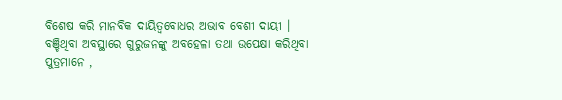ବିଶେଷ କରି ମାନବିକ ଦାୟିତ୍ବବୋଧର ଅଭାବ ବେଶୀ ଦାୟୀ ।
ବଞ୍ଚିଥିବା ଅବସ୍ଥାରେ ଗୁରୁଜନଙ୍କୁ ଅବହେଳା ତଥା ଉପେକ୍ଷା କରିଥିବା ପୁତ୍ରମାନେ ,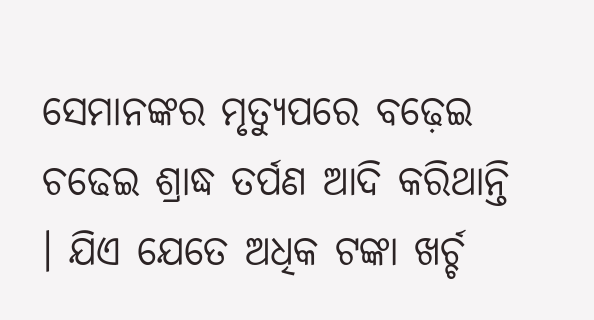ସେମାନଙ୍କର ମୃତ୍ୟୁପରେ ବଢ଼େଇ ଚଢେଇ ଶ୍ରାଦ୍ଧ ତର୍ପଣ ଆଦି କରିଥାନ୍ତି । ଯିଏ ଯେତେ ଅଧିକ ଟଙ୍କା ଖର୍ଚ୍ଚ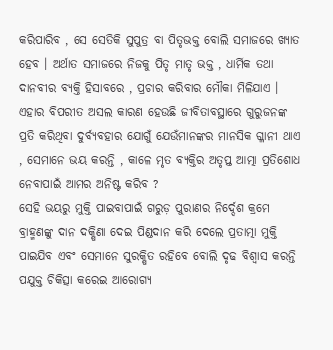କରିପାରିବ , ସେ ସେତିକି ସୁପୁତ୍ର ବା ପିତୃଭକ୍ତ ବୋଲି ସମାଜରେ ଖ୍ୟାତ ହେବ । ଅର୍ଥାତ ସମାଜରେ ନିଜକୁ ପିତୃ ମାତୃ ଭକ୍ତ , ଧାର୍ମିକ ତଥା ଦାନବୀର ବ୍ୟକ୍ତି ହିସାବରେ , ପ୍ରଚାର କରିବାର ମୌକା ମିଳିଯାଏ ।
ଏହାର ବିପରୀତ ଅସଲ କାରଣ ହେଉଛି ଜୀବିତାବସ୍ଥାରେ ଗୁରୁଜନଙ୍କ ପ୍ରତି କରିଥିବା ଦୁର୍ବ୍ୟବହାର ଯୋଗୁଁ ଯେଉଁମାନଙ୍କର ମାନସିକ ଗ୍ଳାନୀ ଥାଏ , ସେମାନେ ଭୟ କରନ୍ତି , କାଳେ ମୃତ ବ୍ୟକ୍ତିର ଅତୃପ୍ତ ଆତ୍ମା ପ୍ରତିଶୋଧ ନେବାପାଇଁ ଆମର ଅନିଷ୍ଟ କରିବ ?
ସେହି ଭୟରୁ ମୁକ୍ତି ପାଇବାପାଇଁ ଗରୁଡ଼ ପୁରାଣର ନିର୍ଦ୍ଦେଶ କ୍ରମେ ବ୍ରାହ୍ମଣଙ୍କୁ ଦାନ ଦକ୍ଷିଣା ଦେଇ ପିଣ୍ଡଦାନ କରି ଦେଲେ ପ୍ରତାତ୍ମା ମୁକ୍ତି ପାଇଯିବ ଏବଂ ସେମାନେ ସୁରକ୍ଷିତ ରହିବେ ବୋଲି ଦୃଢ ବିଶ୍ବାସ କରନ୍ତି ପଯୁକ୍ତ ଚିକିତ୍ସା କରେଇ ଆରୋଗ୍ୟ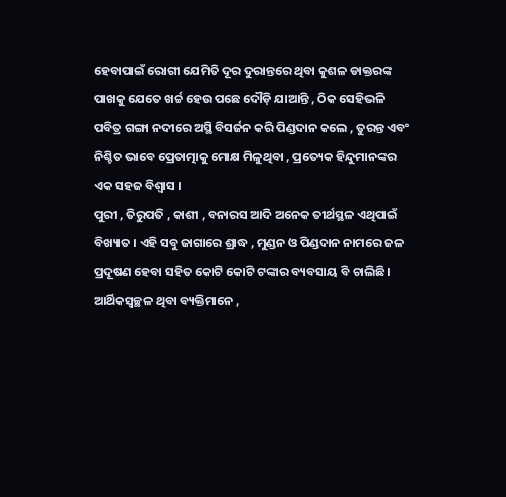ହେବାପାଇଁ ରୋଗୀ ଯେମିତି ଦୂର ଦୁରାନ୍ତରେ ଥିବା କୁଶଳ ଡାକ୍ତରଙ୍କ ପାଖକୁ ଯେତେ ଖର୍ଚ୍ଚ ହେଉ ପଛେ ଦୌଡ଼ି ଯାଆନ୍ତି , ଠିକ ସେହିଭଳି ପବିତ୍ର ଗଙ୍ଗା ନଦୀରେ ଅସ୍ଥି ବିସର୍ଜନ କରି ପିଣ୍ଡଦାନ କଲେ , ତୁରନ୍ତ ଏବଂ ନିଶ୍ଚିତ ଭାବେ ପ୍ରେତାତ୍ମାକୁ ମୋକ୍ଷ ମିଳୁଥିବା , ପ୍ରତ୍ୟେକ ହିନ୍ଦୁମାନଙ୍କର ଏକ ସହଜ ବିଶ୍ୱାସ ।
ପୁରୀ , ତିରୁପତି , କାଶୀ , ବନାରସ ଆଦି ଅନେକ ତୀର୍ଥସ୍ଥଳ ଏଥିପାଇଁ ବିଖ୍ୟାତ । ଏହି ସବୁ ଜାଗାରେ ଶ୍ରାଦ୍ଧ , ମୁଣ୍ଡନ ଓ ପିଣ୍ଡଦାନ ନାମରେ ଜଳ ପ୍ରଦୂଷଣ ହେବା ସହିତ କୋଟି କୋଟି ଟଙ୍କାର ବ୍ୟବସାୟ ବି ଚାଲିଛି । ଆର୍ଥିକସ୍ୱଚ୍ଛଳ ଥିବା ବ୍ୟକ୍ତିମାନେ ,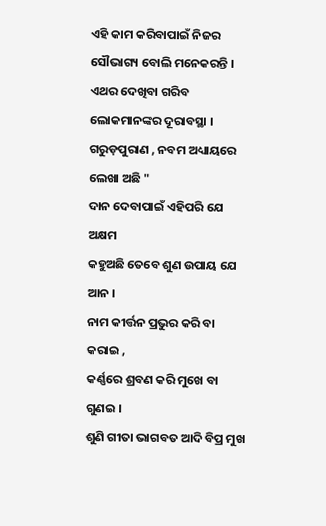ଏହି କାମ କରିବାପାଇଁ ନିଜର ସୌଭାଗ୍ୟ ବୋଲି ମନେକରନ୍ତି ।
ଏଥର ଦେଖିବା ଗରିବ ଲୋକମାନଙ୍କର ଦୂରାବସ୍ଥା । ଗରୁଡ଼ପୁରାଣ , ନବମ ଅଧ୍ୟାୟରେ ଲେଖା ଅଛି "
ଦାନ ଦେବାପାଇଁ ଏହିପରି ଯେ ଅକ୍ଷମ
କହୁଅଛି ତେବେ ଶୁଣ ଉପାୟ ଯେ ଆନ ।
ନାମ କୀର୍ତ୍ତନ ପ୍ରଭୁର କରି ବା କରାଇ ,
କର୍ଣ୍ଣରେ ଶ୍ରବଣ କରି ମୁଖେ ବା ଗୁଣଇ ।
ଶୁଣି ଗୀତା ଭାଗବତ ଆଦି ବିପ୍ର ମୁଖ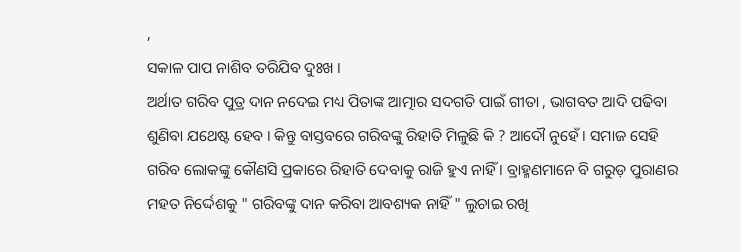,
ସକାଳ ପାପ ନାଶିବ ତରିଯିବ ଦୁଃଖ ।
ଅର୍ଥାତ ଗରିବ ପୁତ୍ର ଦାନ ନଦେଇ ମଧ୍ୟ ପିତାଙ୍କ ଆତ୍ମାର ସଦଗତି ପାଇଁ ଗୀତା , ଭାଗବତ ଆଦି ପଢିବା ଶୁଣିବା ଯଥେଷ୍ଟ ହେବ । କିନ୍ତୁ ବାସ୍ତବରେ ଗରିବଙ୍କୁ ରିହାତି ମିଳୁଛି କି ? ଆଦୌ ନୁହେଁ । ସମାଜ ସେହି ଗରିବ ଲୋକଙ୍କୁ କୌଣସି ପ୍ରକାରେ ରିହାତି ଦେବାକୁ ରାଜି ହୁଏ ନାହିଁ । ବ୍ରାହ୍ମଣମାନେ ବି ଗରୁଡ଼ ପୁରାଣର ମହତ ନିର୍ଦ୍ଦେଶକୁ " ଗରିବଙ୍କୁ ଦାନ କରିବା ଆବଶ୍ୟକ ନାହିଁ " ଲୁଚାଇ ରଖି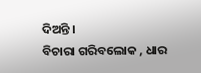ଦିଅନ୍ତି ।
ବିଚାରା ଗରିବଲୋକ , ଧାର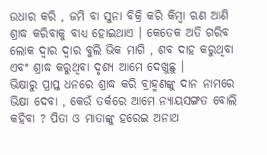ଉଧାର କରି , ଜମି ବା ସୁନା ବିକ୍ରି କରି କିମ୍ବା ଋଣ ଆଣି ଶ୍ରାଦ୍ଧ କରିବାକୁ ବାଧ୍ୟ ହୋଇଥାଏ । କେତେକ ଅତି ଗରିବ ଲୋକ ଦ୍ବାର ଦ୍ବାର ବୁଲି ଭିକ ମାଗି , ଶବ ଦାହ କରୁଥିବା ଏବଂ ଶ୍ରାଦ୍ଧ କରୁଥିବା ଦୃଶ୍ୟ ଆମେ ଦେଖୁଛୁ ।
ଭିକ୍ଷାରୁ ପ୍ରାପ୍ତ ଧନରେ ଶ୍ରାଦ୍ଧ କରି ବ୍ରାହ୍ମଣଙ୍କୁ ଦାନ ନାମରେ ଭିକ୍ଷା ଦେବା , କେଉଁ ତର୍କରେ ଆମେ ନ୍ୟାୟସଙ୍ଗତ ବୋଲି କହିବା ? ପିତା ଓ ମାତାଙ୍କୁ ହରେଇ ଅନାଥ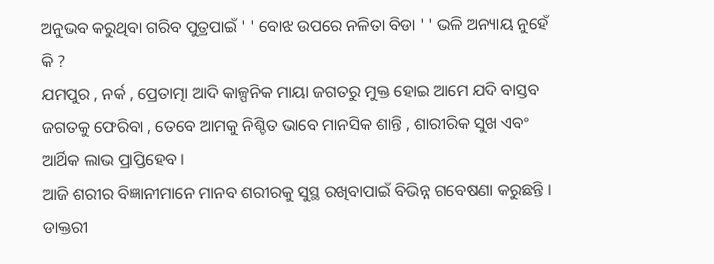ଅନୁଭବ କରୁଥିବା ଗରିବ ପୁତ୍ରପାଇଁ ' ' ବୋଝ ଉପରେ ନଳିତା ବିଡା ' ' ଭଳି ଅନ୍ୟାୟ ନୁହେଁ କି ?
ଯମପୁର , ନର୍କ , ପ୍ରେତାତ୍ମା ଆଦି କାଳ୍ପନିକ ମାୟା ଜଗତରୁ ମୁକ୍ତ ହୋଇ ଆମେ ଯଦି ବାସ୍ତବ ଜଗତକୁ ଫେରିବା , ତେବେ ଆମକୁ ନିଶ୍ଚିତ ଭାବେ ମାନସିକ ଶାନ୍ତି , ଶାରୀରିକ ସୁଖ ଏବଂ ଆର୍ଥିକ ଲାଭ ପ୍ରାପ୍ତିହେବ ।
ଆଜି ଶରୀର ବିଜ୍ଞାନୀମାନେ ମାନବ ଶରୀରକୁ ସୁସ୍ଥ ରଖିବାପାଇଁ ବିଭିନ୍ନ ଗବେଷଣା କରୁଛନ୍ତି । ଡାକ୍ତରୀ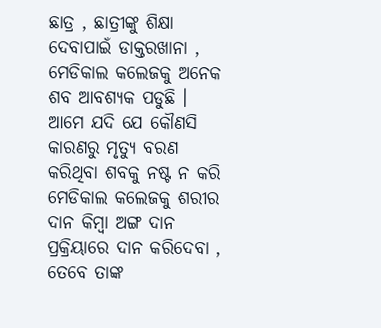ଛାତ୍ର , ଛାତ୍ରୀଙ୍କୁ ଶିକ୍ଷା ଦେବାପାଇଁ ଡାକ୍ତରଖାନା , ମେଡିକାଲ କଲେଜକୁ ଅନେକ ଶବ ଆବଶ୍ୟକ ପଡୁଛି । ଆମେ ଯଦି ଯେ କୌଣସି କାରଣରୁ ମୃତ୍ୟୁ ବରଣ କରିଥିବା ଶବକୁ ନଷ୍ଟ ନ କରି ମେଡିକାଲ କଲେଜକୁ ଶରୀର ଦାନ କିମ୍ବା ଅଙ୍ଗ ଦାନ ପ୍ରକ୍ରିୟାରେ ଦାନ କରିଦେବା , ତେବେ ତାଙ୍କ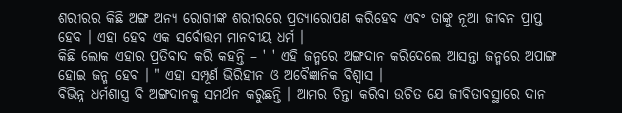ଶରୀରର କିଛି ଅଙ୍ଗ ଅନ୍ୟ ରୋଗୀଙ୍କ ଶରୀରରେ ପ୍ରତ୍ୟାରୋପଣ କରିହେବ ଏବଂ ତାଙ୍କୁ ନୂଆ ଜୀବନ ପ୍ରାପ୍ତ ହେବ । ଏହା ହେବ ଏକ ସର୍ବୋତ୍ତମ ମାନବୀୟ ଧର୍ମ ।
କିଛି ଲୋକ ଏହାର ପ୍ରତିବାଦ କରି କହନ୍ତି – ' ' ଏହି ଜନ୍ମରେ ଅଙ୍ଗଦାନ କରିଦେଲେ ଆସନ୍ତା ଜନ୍ମରେ ଅପାଙ୍ଗ ହୋଇ ଜନ୍ମ ହେବ । " ଏହା ସମ୍ପୂର୍ଣ ଭିରିହୀନ ଓ ଅବୈଜ୍ଞାନିକ ବିଶ୍ବାସ ।
ବିଭିନ୍ନ ଧର୍ମଶାସ୍ତ୍ର ବି ଅଙ୍ଗଦାନକୁ ସମର୍ଥନ କରୁଛନ୍ତି । ଆମର ଚିନ୍ତା କରିବା ଉଚିତ ଯେ ଜୀବିତାବସ୍ଥାରେ ଦାନ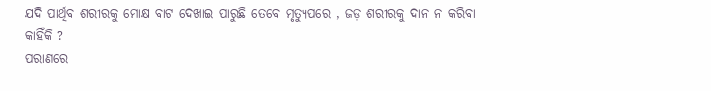ଯଦି ପାର୍ଥିବ ଶରୀରକୁ ମୋକ୍ଷ ବାଟ ଦେଖାଇ ପାରୁଛି ତେବେ ମୃତ୍ୟୁପରେ , ଜଡ଼ ଶରୀରକୁ ଦାନ ନ କରିବା କାହିଁକି ?
ପରାଣରେ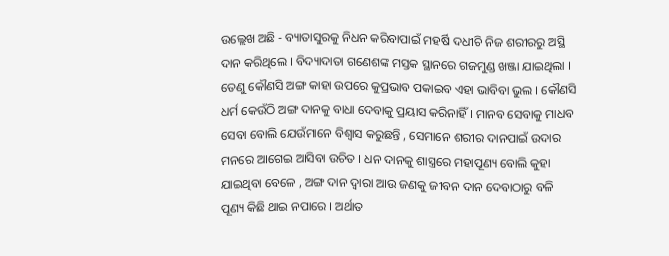ଉଲ୍ଲେଖ ଅଛି - ବ୍ୟାତାସୁରକୁ ନିଧନ କରିବାପାଇଁ ମହର୍ଷି ଦଧୀଚି ନିଜ ଶରୀରରୁ ଅସ୍ଥି ଦାନ କରିଥିଲେ । ବିଦ୍ୟାଦାତା ଗଣେଶଙ୍କ ମସ୍ତକ ସ୍ଥାନରେ ଗଜମୁଣ୍ଡ ଖଞ୍ଜା ଯାଇଥିଲା । ତେଣୁ କୌଣସି ଅଙ୍ଗ କାହା ଉପରେ କୁପ୍ରଭାବ ପକାଇବ ଏହା ଭାବିବା ଭୁଲ । କୌଣସି ଧର୍ମ କେଉଁଠି ଅଙ୍ଗ ଦାନକୁ ବାଧା ଦେବାକୁ ପ୍ରୟାସ କରିନାହିଁ । ମାନବ ସେବାକୁ ମାଧବ ସେବା ବୋଲି ଯେଉଁମାନେ ବିଶ୍ବାସ କରୁଛନ୍ତି , ସେମାନେ ଶରୀର ଦାନପାଇଁ ଉଦାର ମନରେ ଆଗେଇ ଆସିବା ଉଚିତ । ଧନ ଦାନକୁ ଶାସ୍ତ୍ରରେ ମହାପୂଣ୍ୟ ବୋଲି କୁହା ଯାଇଥିବା ବେଳେ , ଅଙ୍ଗ ଦାନ ଦ୍ବାରା ଆଉ ଜଣକୁ ଜୀବନ ଦାନ ଦେବାଠାରୁ ବଳି ପୂଣ୍ୟ କିଛି ଥାଇ ନପାରେ । ଅର୍ଥାତ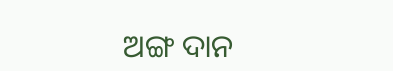ଅଙ୍ଗ ଦାନ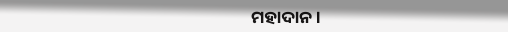ମହାଦାନ ।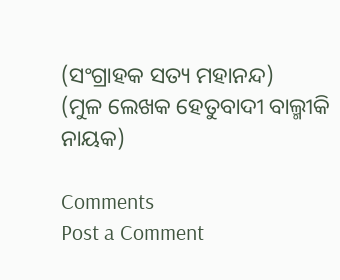(ସଂଗ୍ରାହକ ସତ୍ୟ ମହାନନ୍ଦ)
(ମୁଳ ଲେଖକ ହେତୁବାଦୀ ବାଲ୍ମୀକି ନାୟକ)

Comments
Post a Comment